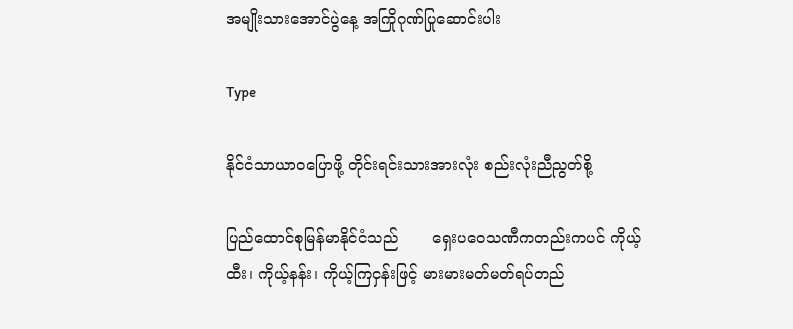အမျိုးသားအောင်ပွဲနေ့ အကြိုဂုဏ်ပြုဆောင်းပါး

Type

နိုင်ငံသာယာဝပြောဖို့ တိုင်းရင်းသားအားလုံး စည်းလုံးညီညွတ်စို့

ပြည်ထောင်စုမြန်မာနိုင်ငံသည်       ရှေးပဝေသဏီကတည်းကပင် ကိုယ့်ထီး၊ ကိုယ့်နန်း၊ ကိုယ့်ကြငှန်းဖြင့် မားမားမတ်မတ်ရပ်တည်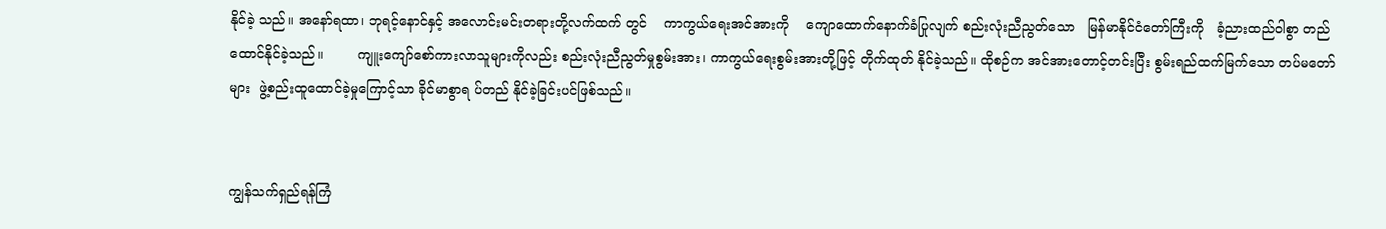နိုင်ခဲ့ သည်။ အနော်ရထာ၊ ဘုရင့်နောင်နှင့် အလောင်းမင်းတရားတို့လက်ထက် တွင်    ကာကွယ်ရေးအင်အားကို    ကျောထောက်နောက်ခံပြုလျက် စည်းလုံးညီညွတ်သော   မြန်မာနိုင်ငံတော်ကြီးကို   ခံ့ညားထည်ဝါစွာ တည်ထောင်နိုင်ခဲ့သည်။        ကျူးကျော်စော်ကားလာသူများကိုလည်း စည်းလုံးညီညွတ်မှုစွမ်းအား၊ ကာကွယ်ရေးစွမ်းအားတို့ဖြင့် တိုက်ထုတ် နိုင်ခဲ့သည်။ ထိုစဉ်က အင်အားတောင့်တင်းပြီး စွမ်းရည်ထက်မြက်သော တပ်မတော်များ  ဖွဲ့စည်းထူထောင်ခဲ့မှုကြောင့်သာ ခိုင်မာစွာရ ပ်တည် နိုင်ခဲ့ခြင်းပင်ဖြစ်သည်။


ကျွန်သက်ရှည်ရန်ကြံ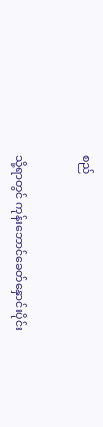စည်


သို့ရာတွင် ကုန်းဘောင်ခေတ်နှောင်းပိုင်း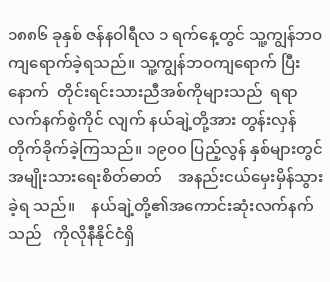၁၈၈၆ ခုနှစ် ဇန်နဝါရီလ ၁ ရက်နေ့တွင် သူ့ကျွန်ဘဝကျရောက်ခဲ့ရသည်။ သူ့ကျွန်ဘဝကျရောက် ပြီးနောက်  တိုင်းရင်းသားညီအစ်ကိုများသည်  ရရာလက်နက်စွဲကိုင် လျက် နယ်ချဲ့တို့အား တွန်းလှန်တိုက်ခိုက်ခဲ့ကြသည်။ ၁၉၀၀ ပြည့်လွန် နှစ်များတွင်    အမျိုးသားရေးစိတ်ဓာတ်    အနည်းငယ်မှေးမှိန်သွားခဲ့ရ သည်။    နယ်ချဲ့တို့၏အကောင်းဆုံးလက်နက်သည်   ကိုလိုနီနိုင်ငံရှိ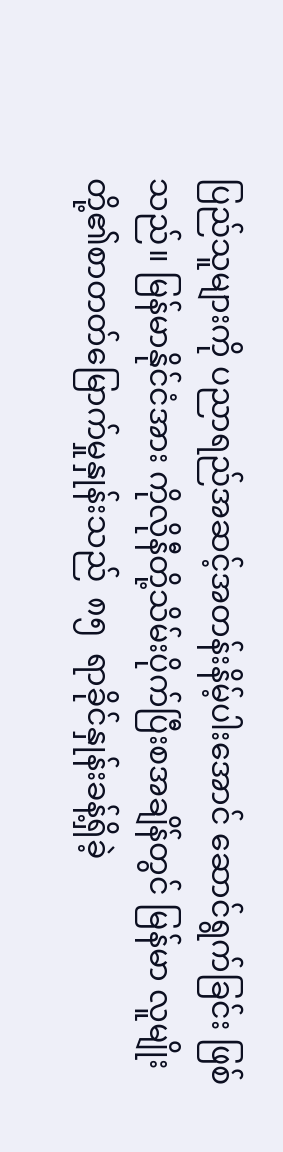ပြည်သူများကို ပညာရည်အဆင့်အတန်းနိမ့်ပါးအောင် ဆောင်ရွက်ခြင်း ဖြစ်သည်။ မြန်မာနိုင်ငံအား ကိုလိုနီတို့သိမ်းပိုက်ပြီးစအချိန်တွင် မြန်မာ လူမျိုးတို့၏စာတတ်မြောက်မှုနှုန်းသည်  ၈၅  ရာခိုင်နှုန်းခန့်ရှိခဲ့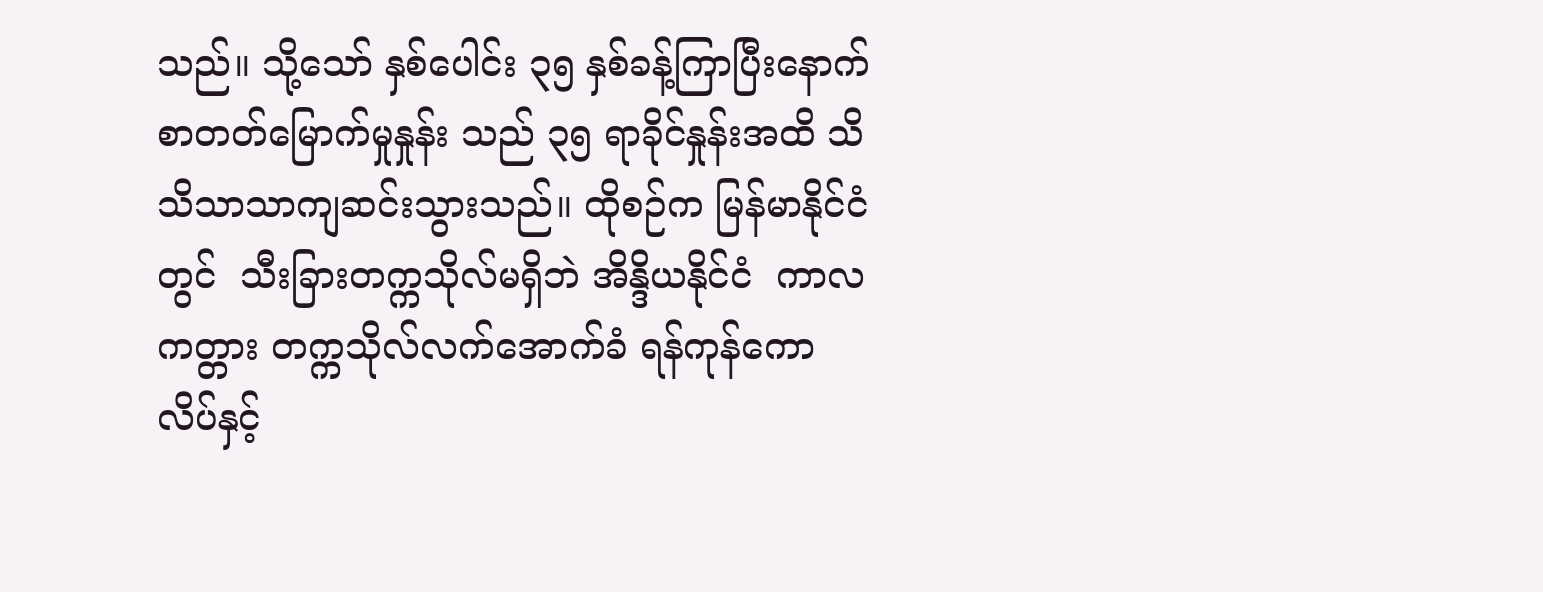သည်။ သို့သော် နှစ်ပေါင်း ၃၅ နှစ်ခန့်ကြာပြီးနောက် စာတတ်မြောက်မှုနှုန်း သည် ၃၅ ရာခိုင်နှုန်းအထိ သိသိသာသာကျဆင်းသွားသည်။ ထိုစဉ်က မြန်မာနိုင်ငံတွင်  သီးခြားတက္ကသိုလ်မရှိဘဲ အိန္ဒိယနိုင်ငံ  ကာလကတ္တား တက္ကသိုလ်လက်အောက်ခံ ရန်ကုန်ကောလိပ်နှင့်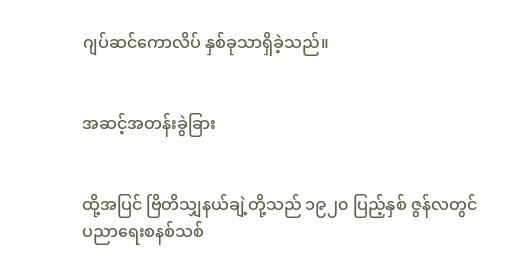ဂျပ်ဆင်ကောလိပ် နှစ်ခုသာရှိခဲ့သည်။


အဆင့်အတန်းခွဲခြား


ထို့အပြင် ဗြိတိသျှနယ်ချဲ့တို့သည် ၁၉၂၀ ပြည့်နှစ် ဇွန်လတွင် ပညာရေးစနစ်သစ်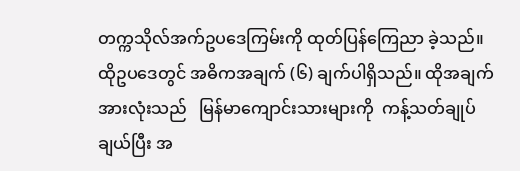တက္ကသိုလ်အက်ဥပဒေကြမ်းကို ထုတ်ပြန်ကြေညာ ခဲ့သည်။ ထိုဥပဒေတွင် အဓိကအချက် (၆) ချက်ပါရှိသည်။ ထိုအချက် အားလုံးသည်   မြန်မာကျောင်းသားများကို  ကန့်သတ်ချုပ်ချယ်ပြီး အ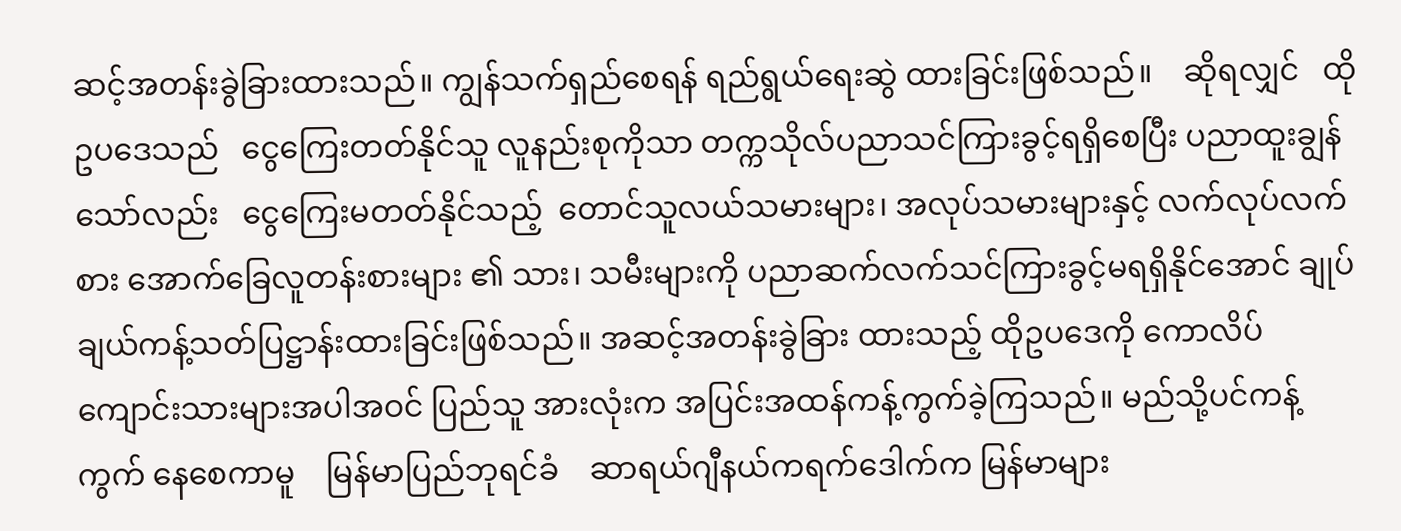ဆင့်အတန်းခွဲခြားထားသည်။ ကျွန်သက်ရှည်စေရန် ရည်ရွယ်ရေးဆွဲ ထားခြင်းဖြစ်သည်။    ဆိုရလျှင်   ထိုဥပဒေသည်   ငွေကြေးတတ်နိုင်သူ လူနည်းစုကိုသာ တက္ကသိုလ်ပညာသင်ကြားခွင့်ရရှိစေပြီး ပညာထူးချွန် သော်လည်း   ငွေကြေးမတတ်နိုင်သည့်  တောင်သူလယ်သမားများ၊ အလုပ်သမားများနှင့် လက်လုပ်လက်စား အောက်ခြေလူတန်းစားများ ၏ သား၊ သမီးများကို ပညာဆက်လက်သင်ကြားခွင့်မရရှိနိုင်အောင် ချုပ်ချယ်ကန့်သတ်ပြဋ္ဌာန်းထားခြင်းဖြစ်သည်။ အဆင့်အတန်းခွဲခြား ထားသည့် ထိုဥပဒေကို ကောလိပ်ကျောင်းသားများအပါအဝင် ပြည်သူ အားလုံးက အပြင်းအထန်ကန့်ကွက်ခဲ့ကြသည်။ မည်သို့ပင်ကန့်ကွက် နေစေကာမူ    မြန်မာပြည်ဘုရင်ခံ    ဆာရယ်ဂျီနယ်ကရက်ဒေါက်က မြန်မာများ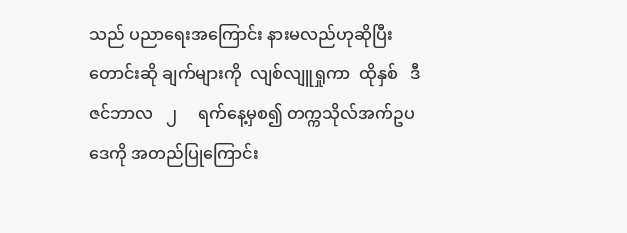သည် ပညာရေးအကြောင်း နားမလည်ဟုဆိုပြီး တောင်းဆို ချက်များကို  လျစ်လျူရှုကာ  ထိုနှစ်   ဒီဇင်ဘာလ   ၂     ရက်နေ့မှစ၍ တက္ကသိုလ်အက်ဥပဒေကို အတည်ပြုကြောင်း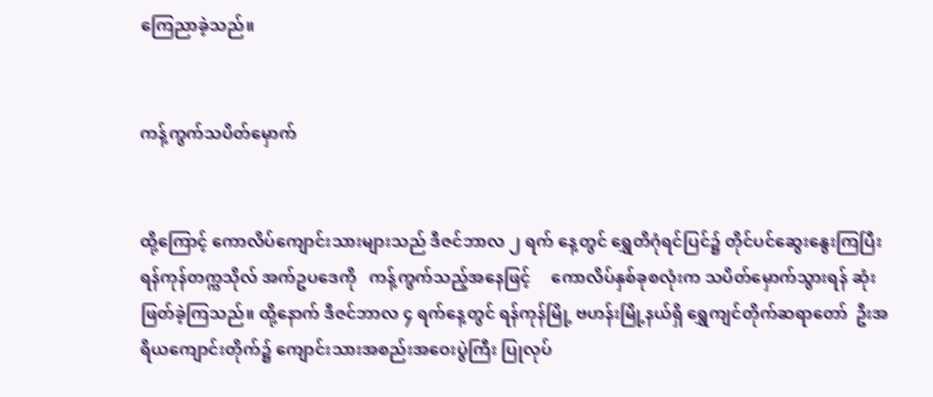ကြေညာခဲ့သည်။


ကန့်ကွက်သပိတ်မှောက်


ထို့ကြောင့် ကောလိပ်ကျောင်းသားများသည် ဒီဇင်ဘာလ ၂ ရက် နေ့တွင် ရွှေတိဂုံရင်ပြင်၌ တိုင်ပင်ဆွေးနွေးကြပြီး ရန်ကုန်တက္ကသိုလ် အက်ဥပဒေကို   ကန့်ကွက်သည့်အနေဖြင့်     ကောလိပ်နှစ်ခုစလုံးက သပိတ်မှောက်သွားရန် ဆုံးဖြတ်ခဲ့ကြသည်။ ထို့နောက် ဒီဇင်ဘာလ ၄ ရက်နေ့တွင် ရန်ကုန်မြို့ ဗဟန်းမြို့နယ်ရှိ ရွှေကျင်တိုက်ဆရာတော်  ဦးအရိယကျောင်းတိုက်၌ ကျောင်းသားအစည်းအဝေးပွဲကြီး ပြုလုပ်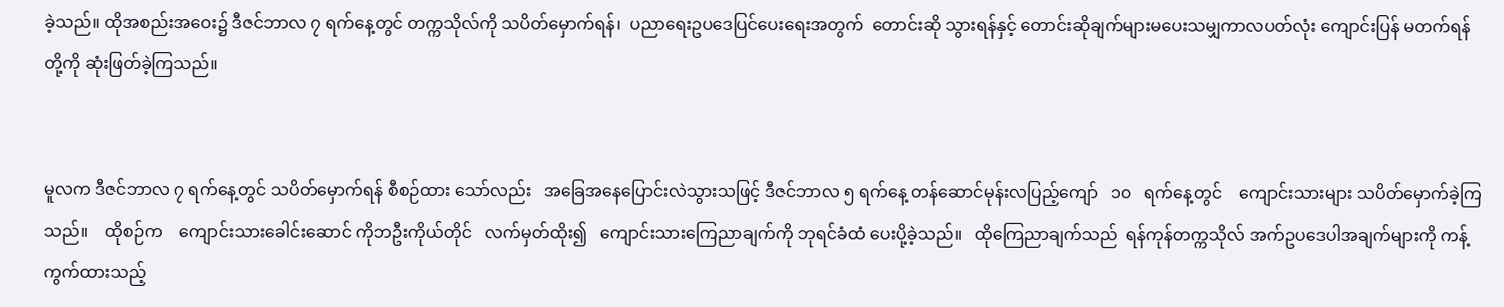ခဲ့သည်။ ထိုအစည်းအဝေး၌ ဒီဇင်ဘာလ ၇ ရက်နေ့တွင် တက္ကသိုလ်ကို သပိတ်မှောက်ရန်၊  ပညာရေးဥပဒေပြင်ပေးရေးအတွက်  တောင်းဆို သွားရန်နှင့် တောင်းဆိုချက်များမပေးသမျှကာလပတ်လုံး ကျောင်းပြန် မတက်ရန်တို့ကို ဆုံးဖြတ်ခဲ့ကြသည်။


မူလက ဒီဇင်ဘာလ ၇ ရက်နေ့တွင် သပိတ်မှောက်ရန် စီစဉ်ထား သော်လည်း   အခြေအနေပြောင်းလဲသွားသဖြင့် ဒီဇင်ဘာလ ၅ ရက်နေ့ တန်ဆောင်မုန်းလပြည့်ကျော်   ၁၀   ရက်နေ့တွင်    ကျောင်းသားများ သပိတ်မှောက်ခဲ့ကြသည်။    ထိုစဉ်က    ကျောင်းသားခေါင်းဆောင် ကိုဘဦးကိုယ်တိုင်   လက်မှတ်ထိုး၍   ကျောင်းသားကြေညာချက်ကို ဘုရင်ခံထံ ပေးပို့ခဲ့သည်။   ထိုကြေညာချက်သည်  ရန်ကုန်တက္ကသိုလ် အက်ဥပဒေပါအချက်များကို ကန့်ကွက်ထားသည့်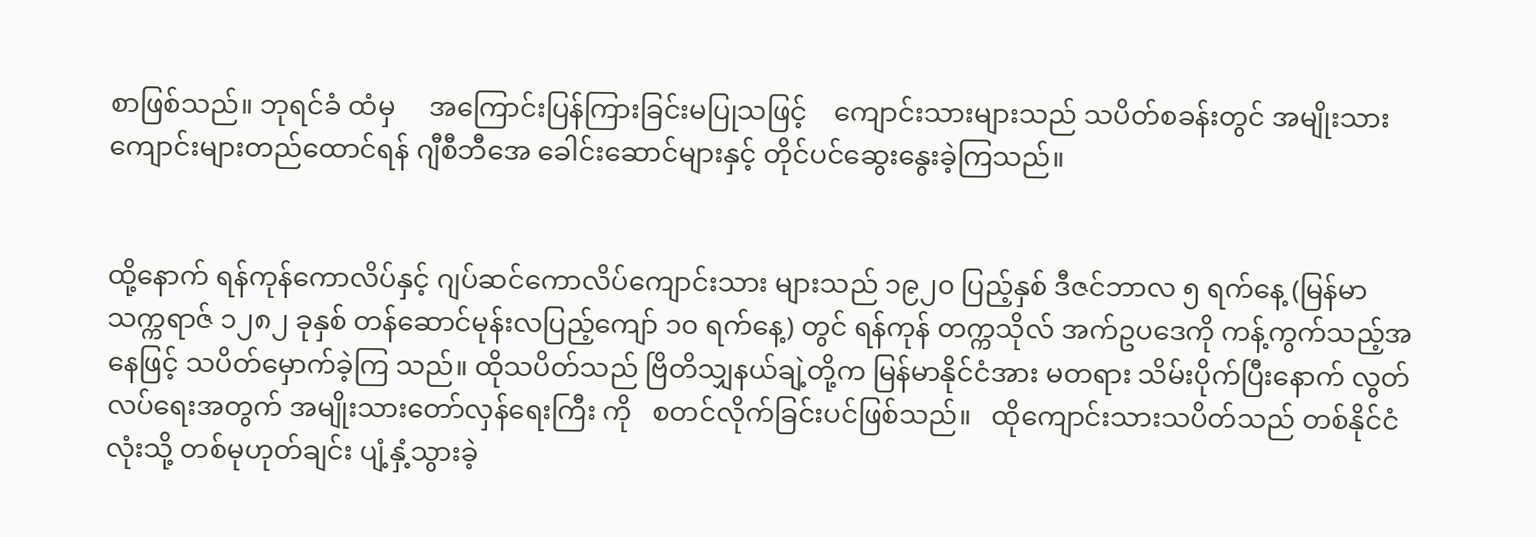စာဖြစ်သည်။ ဘုရင်ခံ ထံမှ     အကြောင်းပြန်ကြားခြင်းမပြုသဖြင့်    ကျောင်းသားများသည် သပိတ်စခန်းတွင် အမျိုးသားကျောင်းများတည်ထောင်ရန် ဂျီစီဘီအေ ခေါင်းဆောင်များနှင့် တိုင်ပင်ဆွေးနွေးခဲ့ကြသည်။


ထို့နောက် ရန်ကုန်ကောလိပ်နှင့် ဂျပ်ဆင်ကောလိပ်ကျောင်းသား များသည် ၁၉၂၀ ပြည့်နှစ် ဒီဇင်ဘာလ ၅ ရက်နေ့ (မြန်မာသက္ကရာဇ် ၁၂၈၂ ခုနှစ် တန်ဆောင်မုန်းလပြည့်ကျော် ၁၀ ရက်နေ့) တွင် ရန်ကုန် တက္ကသိုလ် အက်ဥပဒေကို ကန့်ကွက်သည့်အနေဖြင့် သပိတ်မှောက်ခဲ့ကြ သည်။ ထိုသပိတ်သည် ဗြိတိသျှနယ်ချဲ့တို့က မြန်မာနိုင်ငံအား မတရား သိမ်းပိုက်ပြီးနောက် လွတ်လပ်ရေးအတွက် အမျိုးသားတော်လှန်ရေးကြီး ကို   စတင်လိုက်ခြင်းပင်ဖြစ်သည်။   ထိုကျောင်းသားသပိတ်သည် တစ်နိုင်ငံလုံးသို့ တစ်မုဟုတ်ချင်း ပျံ့နှံ့သွားခဲ့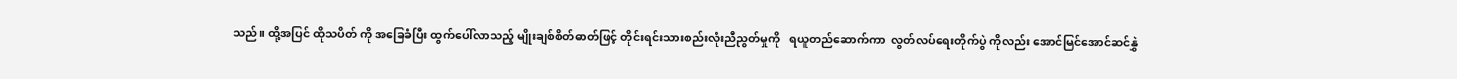သည်။ ထို့အပြင် ထိုသပိတ် ကို အခြေခံပြီး ထွက်ပေါ်လာသည့် မျိုးချစ်စိတ်ဓာတ်ဖြင့် တိုင်းရင်းသားစည်းလုံးညီညွတ်မှုကို   ရယူတည်ဆောက်ကာ  လွတ်လပ်ရေးတိုက်ပွဲ ကိုလည်း အောင်မြင်အောင်ဆင်နွှဲ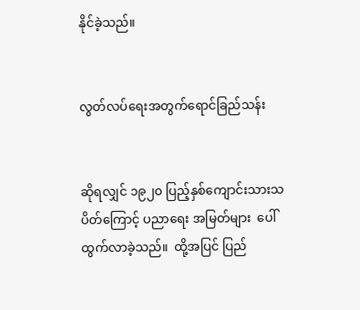နိုင်ခဲ့သည်။


လွတ်လပ်ရေးအတွက်ရောင်ခြည်သန်း


ဆိုရလျှင် ၁၉၂၀ ပြည့်နှစ်ကျောင်းသားသပိတ်ကြောင့် ပညာရေး အမြတ်များ  ပေါ်ထွက်လာခဲ့သည်။  ထို့အပြင် ပြည်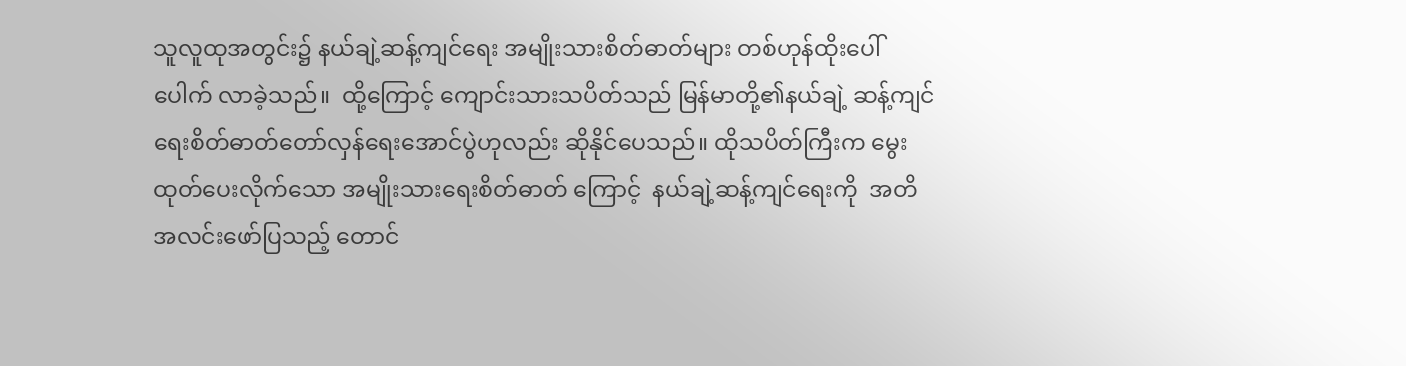သူလူထုအတွင်း၌ နယ်ချဲ့ဆန့်ကျင်ရေး အမျိုးသားစိတ်ဓာတ်များ တစ်ဟုန်ထိုးပေါ်ပေါက် လာခဲ့သည်။  ထို့ကြောင့် ကျောင်းသားသပိတ်သည် မြန်မာတို့၏နယ်ချဲ့ ဆန့်ကျင်ရေးစိတ်ဓာတ်တော်လှန်ရေးအောင်ပွဲဟုလည်း ဆိုနိုင်ပေသည်။ ထိုသပိတ်ကြီးက မွေးထုတ်ပေးလိုက်သော အမျိုးသားရေးစိတ်ဓာတ် ကြောင့်  နယ်ချဲ့ဆန့်ကျင်ရေးကို  အတိအလင်းဖော်ပြသည့် တောင်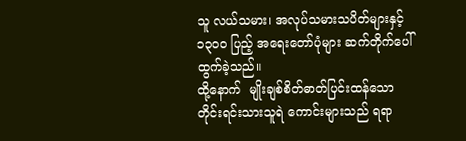သူ လယ်သမား၊ အလုပ်သမားသပိတ်များနှင့် ၁၃၀၀ ပြည့် အရေးတော်ပုံများ ဆက်တိုက်ပေါ်ထွက်ခဲ့သည်။
ထို့နောက်  မျိုးချစ်စိတ်ဓာတ်ပြင်းထန်သော  တိုင်းရင်းသားသူရဲ ကောင်းများသည် ရရာ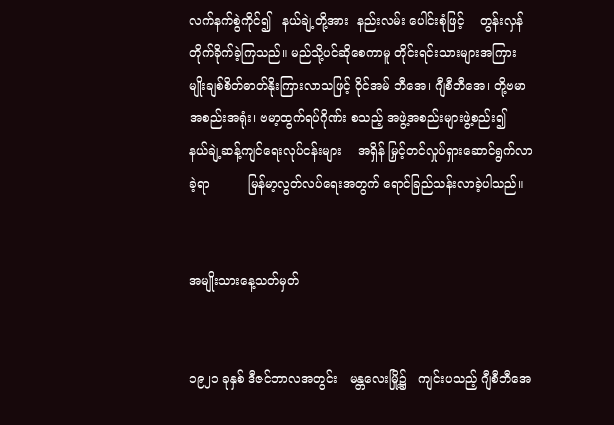လက်နက်စွဲကိုင်၍   နယ်ချဲ့တို့အား  နည်းလမ်း ပေါင်းစုံဖြင့်    တွန်းလှန်တိုက်ခိုက်ခဲ့ကြသည်။ မည်သို့ပင်ဆိုစေကာမူ တိုင်းရင်းသားများအကြား မျိုးချစ်စိတ်ဓာတ်နိုးကြားလာသဖြင့် ဝိုင်အမ် ဘီအေ၊ ဂျီစီဘီအေ၊ တို့ဗမာအစည်းအရုံး၊ ဗမာ့ထွက်ရပ်ဂိုဏ်း စသည့် အဖွဲ့အစည်းများဖွဲ့စည်း၍    နယ်ချဲ့ဆန့်ကျင်ရေးလုပ်ငန်းများ    အရှိန် မြှင့်တင်လှုပ်ရှားဆောင်ရွက်လာခဲ့ရာ          မြန်မာ့လွတ်လပ်ရေးအတွက် ရောင်ခြည်သန်းလာခဲ့ပါသည်။


အမျိုးသားနေ့သတ်မှတ်


၁၉၂၁ ခုနှစ် ဒီဇင်ဘာလအတွင်း   မန္တလေးမြို့၌   ကျင်းပသည့် ဂျီစီဘီအေ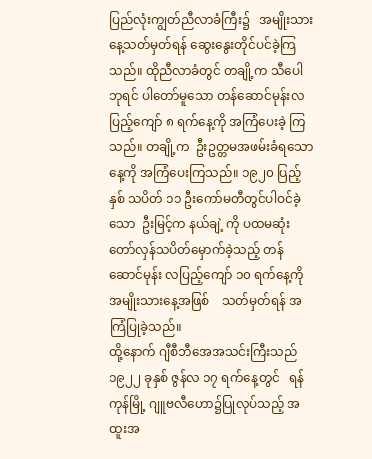ပြည်လုံးကျွတ်ညီလာခံကြီး၌   အမျိုးသားနေ့သတ်မှတ်ရန် ဆွေးနွေးတိုင်ပင်ခဲ့ကြသည်။ ထိုညီလာခံတွင် တချို့က သီပေါဘုရင် ပါတော်မူသော တန်ဆောင်မုန်းလပြည့်ကျော် ၈ ရက်နေ့ကို အကြံပေးခဲ့ ကြသည်။ တချို့က  ဦးဥတ္တမအဖမ်းခံရသောနေ့ကို အကြံပေးကြသည်။ ၁၉၂၀ ပြည့်နှစ် သပိတ် ၁၁ ဦးကော်မတီတွင်ပါဝင်ခဲ့သော  ဦးမြင့်က နယ်ချဲ့ ကို ပထမဆုံးတော်လှန်သပိတ်မှောက်ခဲ့သည့် တန်ဆောင်မုန်း လပြည့်ကျော် ၁၀ ရက်နေ့ကို   အမျိုးသားနေ့အဖြစ်    သတ်မှတ်ရန် အကြံပြုခဲ့သည်။
ထို့နောက် ဂျီစီဘီအေအသင်းကြီးသည် ၁၉၂၂ ခုနှစ် ဇွန်လ ၁၇ ရက်နေ့တွင်   ရန်ကုန်မြို့ ဂျူဗလီဟော၌ပြုလုပ်သည့် အထူးအ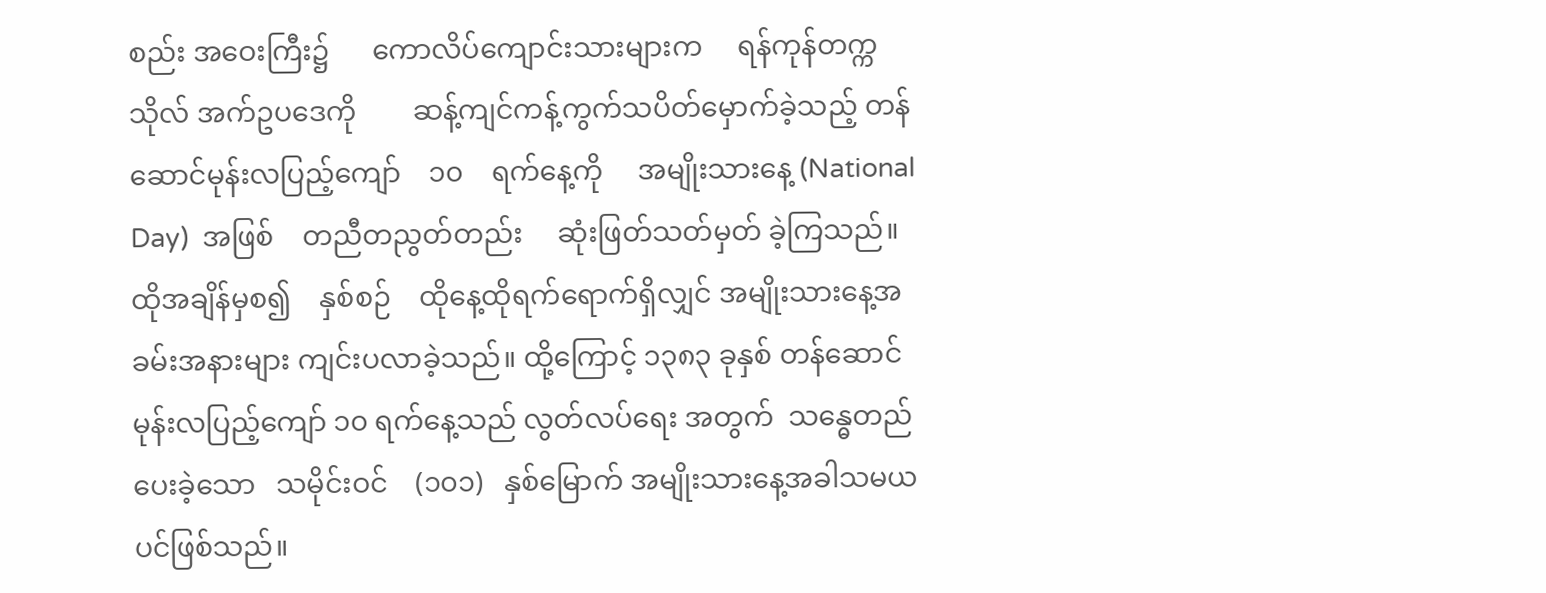စည်း အဝေးကြီး၌      ကောလိပ်ကျောင်းသားများက     ရန်ကုန်တက္ကသိုလ် အက်ဥပဒေကို        ဆန့်ကျင်ကန့်ကွက်သပိတ်မှောက်ခဲ့သည့် တန်ဆောင်မုန်းလပြည့်ကျော်    ၁၀    ရက်နေ့ကို     အမျိုးသားနေ့ (National Day)  အဖြစ်    တညီတညွတ်တည်း     ဆုံးဖြတ်သတ်မှတ် ခဲ့ကြသည်။   ထိုအချိန်မှစ၍    နှစ်စဉ်    ထိုနေ့ထိုရက်ရောက်ရှိလျှင် အမျိုးသားနေ့အခမ်းအနားများ ကျင်းပလာခဲ့သည်။ ထို့ကြောင့် ၁၃၈၃ ခုနှစ် တန်ဆောင်မုန်းလပြည့်ကျော် ၁၀ ရက်နေ့သည် လွတ်လပ်ရေး အတွက်  သန္ဓေတည်ပေးခဲ့သော   သမိုင်းဝင်    (၁၀၁)   နှစ်မြောက် အမျိုးသားနေ့အခါသမယပင်ဖြစ်သည်။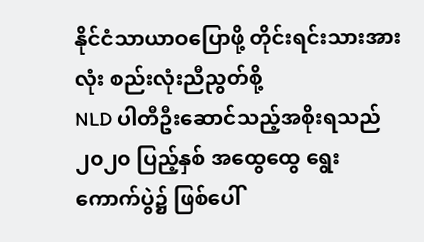နိုင်ငံသာယာဝပြောဖို့ တိုင်းရင်းသားအားလုံး စည်းလုံးညီညွတ်စို့
NLD ပါတီဦးဆောင်သည့်အစိုးရသည် ၂၀၂၀ ပြည့်နှစ် အထွေထွေ ရွေးကောက်ပွဲ၌ ဖြစ်ပေါ်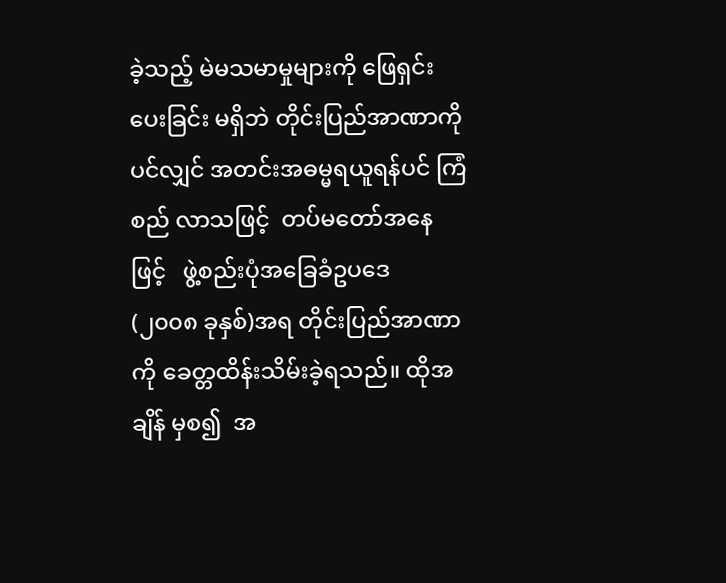ခဲ့သည့် မဲမသမာမှုများကို ဖြေရှင်းပေးခြင်း မရှိဘဲ တိုင်းပြည်အာဏာကိုပင်လျှင် အတင်းအဓမ္မရယူရန်ပင် ကြံစည် လာသဖြင့်  တပ်မတော်အနေဖြင့်   ဖွဲ့စည်းပုံအခြေခံဥပဒေ   (၂၀၀၈ ခုနှစ်)အရ တိုင်းပြည်အာဏာကို ခေတ္တထိန်းသိမ်းခဲ့ရသည်။ ထိုအချိန် မှစ၍  အ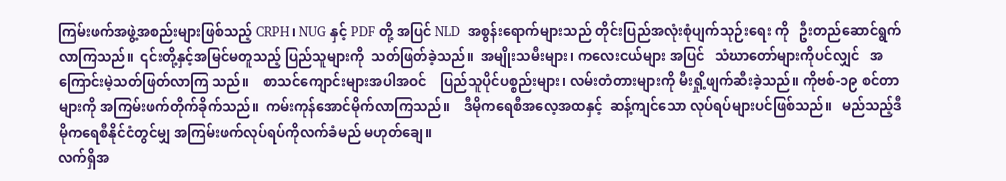ကြမ်းဖက်အဖွဲ့အစည်းများဖြစ်သည့် CRPH၊ NUG နှင့် PDF တို့ အပြင် NLD  အစွန်းရောက်များသည် တိုင်းပြည်အလုံးစုံပျက်သုဉ်းရေး ကို   ဦးတည်ဆောင်ရွက်လာကြသည်။  ၎င်းတို့နှင့်အမြင်မတူသည့် ပြည်သူများကို  သတ်ဖြတ်ခဲ့သည်။  အမျိုးသမီးများ၊ ကလေးငယ်များ အပြင်   သံဃာတော်များကိုပင်လျှင်   အကြောင်းမဲ့သတ်ဖြတ်လာကြ သည်။    စာသင်ကျောင်းများအပါအဝင်    ပြည်သူပိုင်ပစ္စည်းများ၊ လမ်းတံတားများကို မီးရှို့ဖျက်ဆီးခဲ့သည်။ ကိုဗစ်-၁၉ စင်တာများကို အကြမ်းဖက်တိုက်ခိုက်သည်။  ကမ်းကုန်အောင်မိုက်လာကြသည်။    ဒီမိုကရေစီအလေ့အထနှင့်  ဆန့်ကျင်သော လုပ်ရပ်များပင်ဖြစ်သည်။   မည်သည့်ဒီမိုကရေစီနိုင်ငံတွင်မျှ အကြမ်းဖက်လုပ်ရပ်ကိုလက်ခံမည် မဟုတ်ချေ။
လက်ရှိအ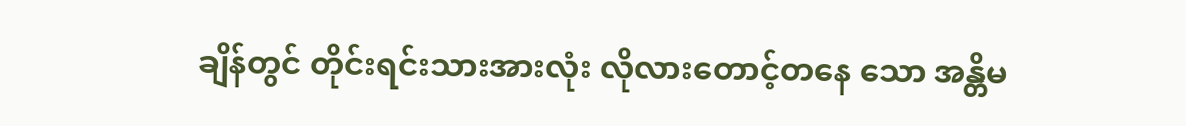ချိန်တွင် တိုင်းရင်းသားအားလုံး လိုလားတောင့်တနေ သော အန္တိမ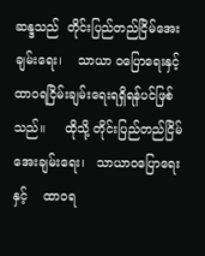ဆန္ဒသည်  တိုင်းပြည်တည်ငြိမ်အေးချမ်းရေး၊    သာယာ ဝပြောရေးနှင့်   ထာဝရငြိမ်းချမ်းရေးရရှိရန်ပင်ဖြစ်သည်။     ထိုသို့ တိုင်းပြည်တည်ငြိမ်အေးချမ်းရေး၊   သာယာဝပြောရေးနှင့်    ထာဝရ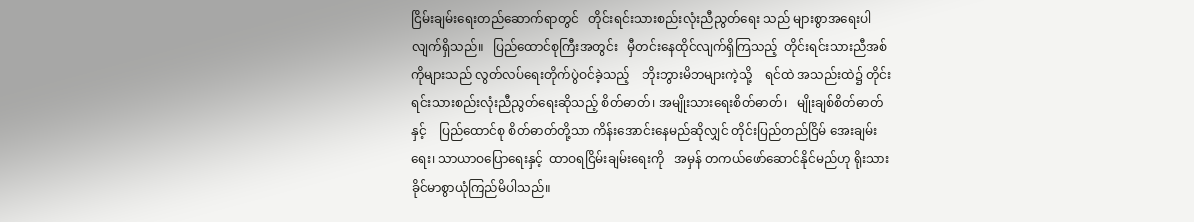ငြိမ်းချမ်းရေးတည်ဆောက်ရာတွင်   တိုင်းရင်းသားစည်းလုံးညီညွတ်ရေး သည် များစွာအရေးပါလျက်ရှိသည်။   ပြည်ထောင်စုကြီးအတွင်း   မှီတင်းနေထိုင်လျက်ရှိကြသည့်  တိုင်းရင်းသားညီအစ်ကိုများသည် လွတ်လပ်ရေးတိုက်ပွဲဝင်ခဲ့သည့်    ဘိုးဘွားမိဘများကဲ့သို့    ရင်ထဲ အသည်းထဲ၌ တိုင်းရင်းသားစည်းလုံးညီညွတ်ရေးဆိုသည့် စိတ်ဓာတ်၊ အမျိုးသားရေးစိတ်ဓာတ်၊   မျိုးချစ်စိတ်ဓာတ်နှင့်    ပြည်ထောင်စု စိတ်ဓာတ်တို့သာ ကိန်းအောင်းနေမည်ဆိုလျှင် တိုင်းပြည်တည်ငြိမ် အေးချမ်းရေး၊ သာယာဝပြောရေးနှင့်  ထာဝရငြိမ်းချမ်းရေးကို   အမှန် တကယ်ဖော်ဆောင်နိုင်မည်ဟု ရိုးသားခိုင်မာစွာယုံကြည်မိပါသည်။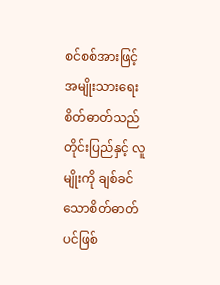စင်စစ်အားဖြင့် အမျိုးသားရေးစိတ်ဓာတ်သည် တိုင်းပြည်နှင့် လူမျိုးကို ချစ်ခင်သောစိတ်ဓာတ်ပင်ဖြစ်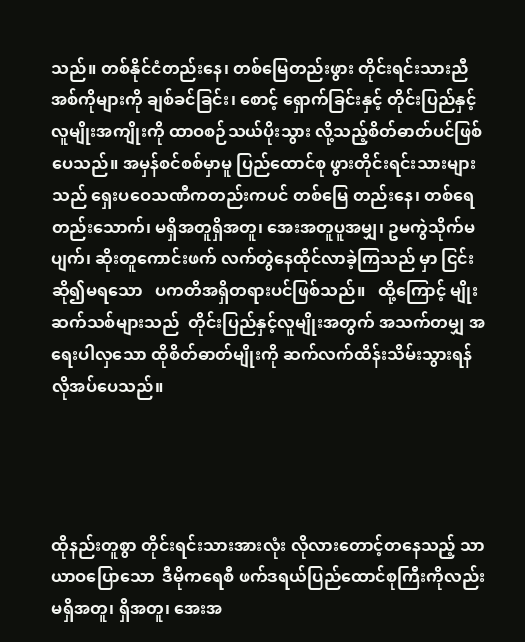သည်။ တစ်နိုင်ငံတည်းနေ၊ တစ်မြေတည်းဖွား တိုင်းရင်းသားညီအစ်ကိုများကို ချစ်ခင်ခြင်း၊ စောင့် ရှောက်ခြင်းနှင့် တိုင်းပြည်နှင့်လူမျိုးအကျိုးကို ထာဝစဉ်သယ်ပိုးသွား လို့သည့်စိတ်ဓာတ်ပင်ဖြစ်ပေသည်။ အမှန်စင်စစ်မှာမူ ပြည်ထောင်စု ဖွားတိုင်းရင်းသားများသည် ရှေးပဝေသဏီကတည်းကပင် တစ်မြေ တည်းနေ၊ တစ်ရေတည်းသောက်၊ မရှိအတူရှိအတူ၊ အေးအတူပူအမျှ၊ ဥမကွဲသိုက်မပျက်၊ ဆိုးတူကောင်းဖက် လက်တွဲနေထိုင်လာခဲ့ကြသည် မှာ ငြင်းဆို၍မရသော   ပကတိအရှိတရားပင်ဖြစ်သည်။   ထို့ကြောင့် မျိုးဆက်သစ်များသည်  တိုင်းပြည်နှင့်လူမျိုးအတွက် အသက်တမျှ အရေးပါလှသော ထိုစိတ်ဓာတ်မျိုးကို ဆက်လက်ထိန်းသိမ်းသွားရန် လိုအပ်ပေသည်။




ထိုနည်းတူစွာ တိုင်းရင်းသားအားလုံး လိုလားတောင့်တနေသည့် သာယာဝပြောသော  ဒီမိုကရေစီ ဖက်ဒရယ်ပြည်ထောင်စုကြီးကိုလည်း မရှိအတူ၊ ရှိအတူ၊ အေးအ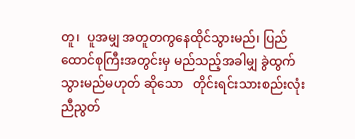တူ၊  ပူအမျှ အတူတကွနေထိုင်သွားမည်၊ ပြည်ထောင်စုကြီးအတွင်းမှ မည်သည့်အခါမျှ ခွဲထွက်သွားမည်မဟုတ် ဆိုသော   တိုင်းရင်းသားစည်းလုံးညီညွတ်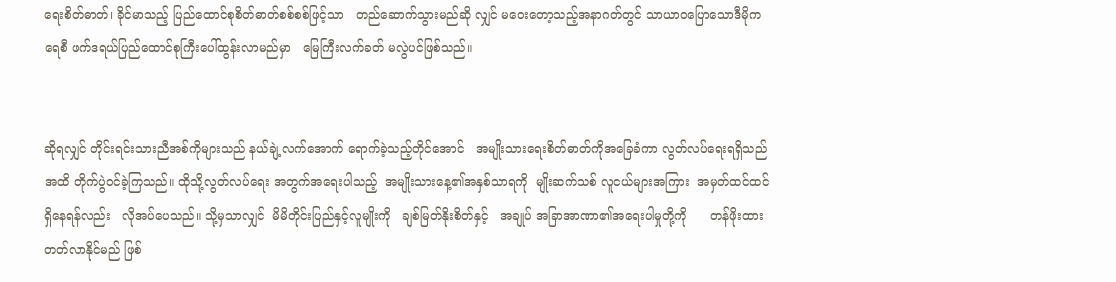ရေးစိတ်ဓာတ်၊ ခိုင်မာသည့် ပြည်ထောင်စုစိတ်ဓာတ်စစ်စစ်ဖြင့်သာ   တည်ဆောက်သွားမည်ဆို လျှင် မဝေးတော့သည့်အနာဂတ်တွင် သာယာဝပြောသောဒီမိုကရေစီ ဖက်ဒရယ်ပြည်ထောင်စုကြီးပေါ်ထွန်းလာမည်မှာ   မြေကြီးလက်ခတ် မလွဲပင်ဖြစ်သည်။


ဆိုရလျှင် တိုင်းရင်းသားညီအစ်ကိုများသည် နယ်ချဲ့လက်အောက် ရောက်ခဲ့သည့်တိုင်အောင်   အမျိုးသားရေးစိတ်ဓာတ်ကိုအခြေခံကာ လွတ်လပ်ရေးရရှိသည်အထိ တိုက်ပွဲဝင်ခဲ့ကြသည်။ ထိုသို့လွတ်လပ်ရေး အတွက်အရေးပါသည့်  အမျိုးသားနေ့၏အနှစ်သာရကို  မျိုးဆက်သစ် လူငယ်များအကြား  အမှတ်ထင်ထင်ရှိနေရန်လည်း   လိုအပ်ပေသည်။ သို့မှသာလျှင်  မိမိတိုင်းပြည်နှင့်လူမျိုးကို   ချစ်မြတ်နိုးစိတ်နှင့်   အချုပ် အခြာအာဏာ၏အရေးပါမှုတို့ကို      တန်ဖိုးထားတတ်လာနိုင်မည် ဖြစ်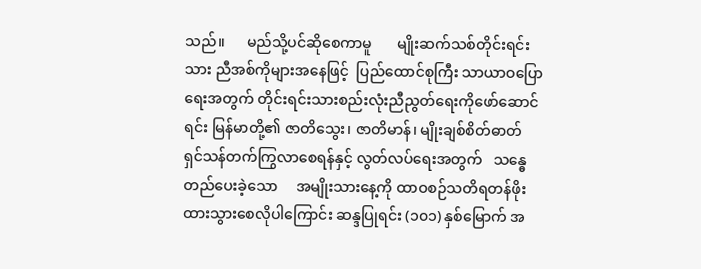သည်။      မည်သို့ပင်ဆိုစေကာမူ       မျိုးဆက်သစ်တိုင်းရင်းသား ညီအစ်ကိုများအနေဖြင့်  ပြည်ထောင်စုကြီး သာယာဝပြောရေးအတွက် တိုင်းရင်းသားစည်းလုံးညီညွတ်ရေးကိုဖော်ဆောင်ရင်း မြန်မာတို့၏ ဇာတိသွေး၊ ဇာတိမာန်၊ မျိုးချစ်စိတ်ဓာတ် ရှင်သန်တက်ကြွလာစေရန်နှင့် လွတ်လပ်ရေးအတွက်   သန္ဓေတည်ပေးခဲ့သော     အမျိုးသားနေ့ကို ထာဝစဉ်သတိရတန်ဖိုးထားသွားစေလိုပါကြောင်း ဆန္ဒပြုရင်း (၁၀၁) နှစ်မြောက် အ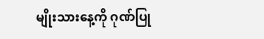မျိုးသားနေ့ကို ဂုဏ်ပြု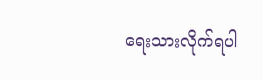ရေးသားလိုက်ရပါ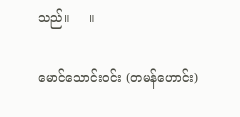သည်။     ။

မောင်သောင်းဝင်း (တမန်ဟောင်း)